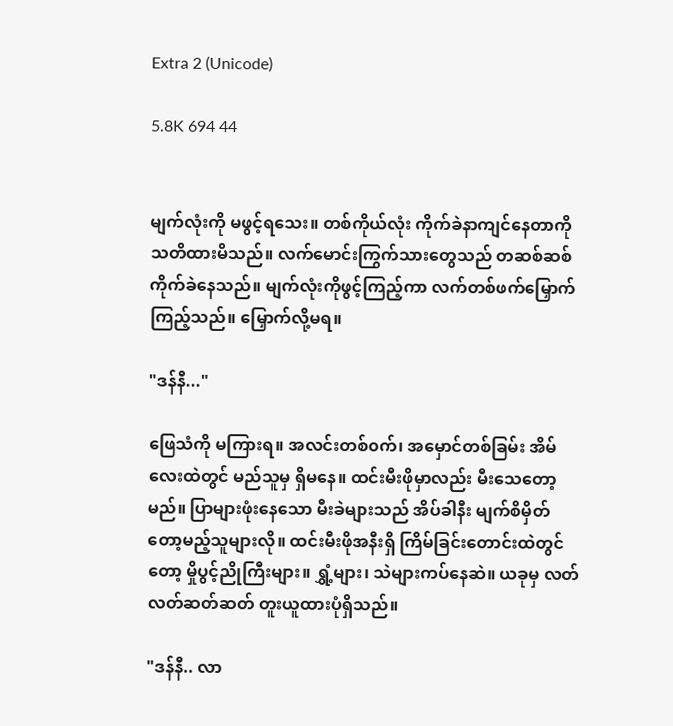Extra 2 (Unicode)

5.8K 694 44


မျက်လုံးကို မဖွင့်ရသေး။ တစ်ကိုယ်လုံး ကိုက်ခဲနာကျင်နေတာကို သတိထားမိသည်။ လက်မောင်းကြွက်သားတွေသည် တဆစ်ဆစ်ကိုက်ခဲနေသည်။ မျက်လုံးကိုဖွင့်ကြည့်ကာ လက်တစ်ဖက်မြှောက်ကြည့်သည်။ မြှောက်လို့မရ။

"ဒန်နီ..."

ဖြေသံကို မကြားရ။ အလင်းတစ်၀က်၊ အမှောင်တစ်ခြမ်း အိမ်လေးထဲတွင် မည်သူမှ ရှိမနေ။ ထင်းမီးဖိုမှာလည်း မီးသေတော့မည်။ ပြာများဖုံးနေသော မီးခဲများသည် အိပ်ခါနီး မျက်စိမှိတ်တော့မည့်သူများလို။ ထင်းမီးဖိုအနီးရှိ ကြိမ်ခြင်းတောင်းထဲတွင်တော့ မှိုပွင့်ညိုကြီးများ။ ရွှံ့များ၊ သဲများကပ်နေဆဲ။ ယခုမှ လတ်လတ်ဆတ်ဆတ် တူးယူထားပုံရှိသည်။

"ဒန်နီ.. လာ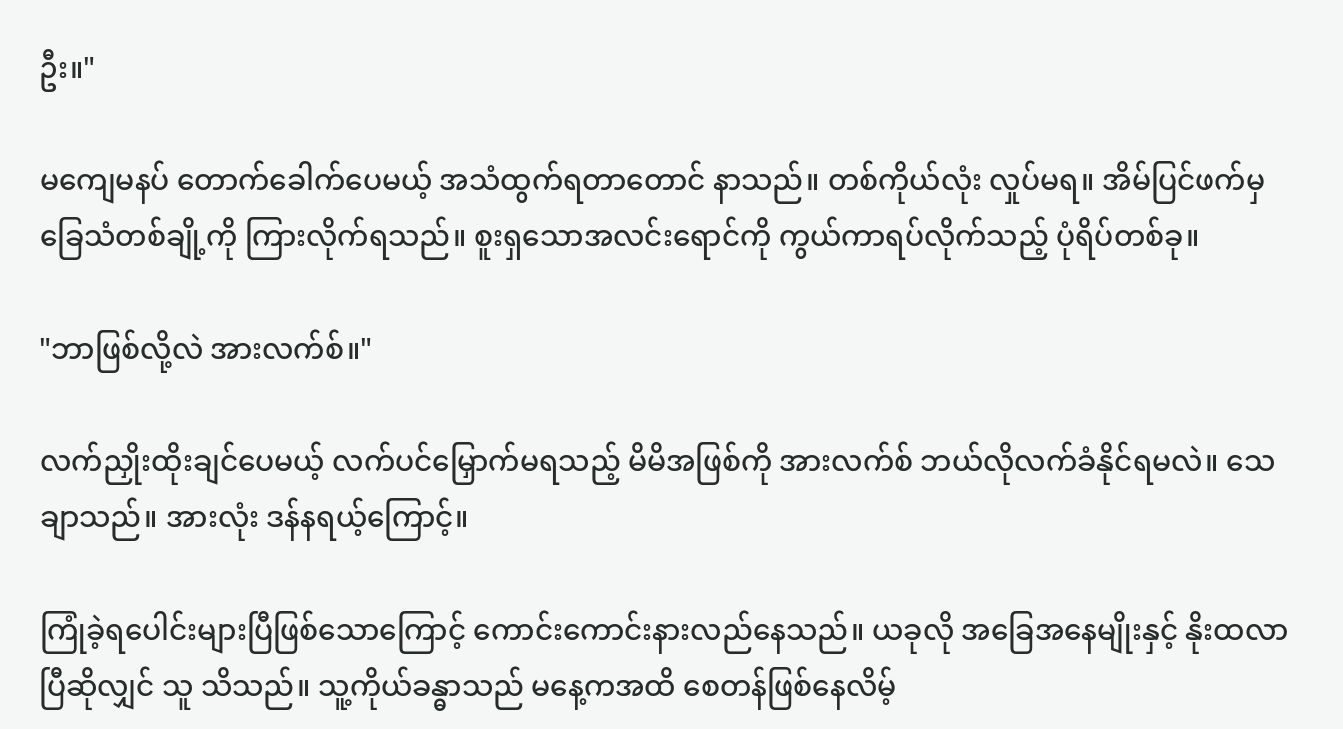ဦး။"

မကျေမနပ် တောက်ခေါက်ပေမယ့် အသံထွက်ရတာတောင် နာသည်။ တစ်ကိုယ်လုံး လှုပ်မရ။ အိမ်ပြင်ဖက်မှ ခြေသံတစ်ချို့ကို ကြားလိုက်ရသည်။ စူးရှသောအလင်းရောင်ကို ကွယ်ကာရပ်လိုက်သည့် ပုံရိပ်တစ်ခု။

"ဘာဖြစ်လို့လဲ အားလက်စ်။"

လက်ညှိုးထိုးချင်ပေမယ့် လက်ပင်မြှောက်မရသည့် မိမိအဖြစ်ကို အားလက်စ် ဘယ်လိုလက်ခံနိုင်ရမလဲ။ သေချာသည်။ အားလုံး ဒန်နရယ့်ကြောင့်။

ကြုံခဲ့ရပေါင်းများပြီဖြစ်သောကြောင့် ကောင်းကောင်းနားလည်နေသည်။ ယခုလို အခြေအနေမျိုးနှင့် နိုးထလာပြီဆိုလျှင် သူ သိသည်။ သူ့ကိုယ်ခန္ဓာသည် မနေ့ကအထိ စေတန်ဖြစ်နေလိမ့်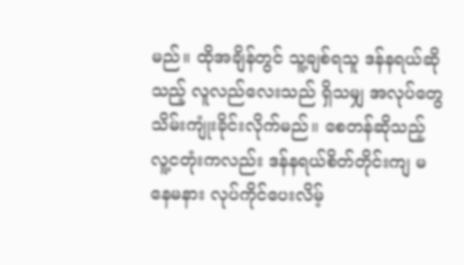မည်။ ထိုအချိန်တွင် သူ့ချစ်ရသူ ဒန်နရယ်ဆိုသည့် လူလည်လေးသည် ရှိသမျှ အလုပ်တွေ သိမ်းကျုံးခိုင်းလိုက်မည်။ စေတန်ဆိုသည့် လူ့ငတုံးကလည်း ဒန်နရယ်စိတ်တိုင်းကျ မနေမနား လုပ်ကိုင်ပေးလိမ့်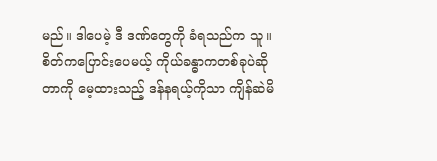မည်။ ဒါပေမဲ့ ဒီ ဒဏ်တွေကို ခံရသည်က သူ။ စိတ်ကပြောင်းပေမယ့် ကိုယ်ခန္ဓာကတစ်ခုပဲဆိုတာကို မေ့ထားသည့် ဒန်နရယ့်ကိုသာ ကျိန်ဆဲမိ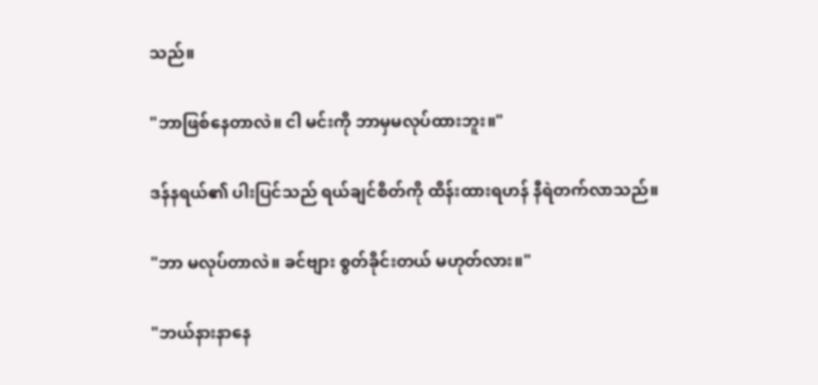သည်။

"ဘာဖြစ်နေတာလဲ။ ငါ မင်းကို ဘာမှမလုပ်ထားဘူး။"

ဒန်နရယ်၏ ပါးပြင်သည် ရယ်ချင်စိတ်ကို ထိန်းထားရဟန် နီရဲတက်လာသည်။

"ဘာ မလုပ်တာလဲ။ ခင်ဗျား စွတ်ခိုင်းတယ် မဟုတ်လား။"

"ဘယ်နားနာနေ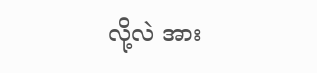လို့လဲ အား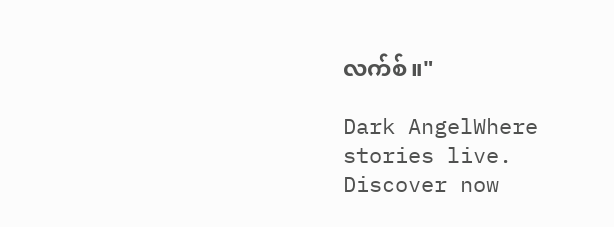လက်စ်။"

Dark AngelWhere stories live. Discover now